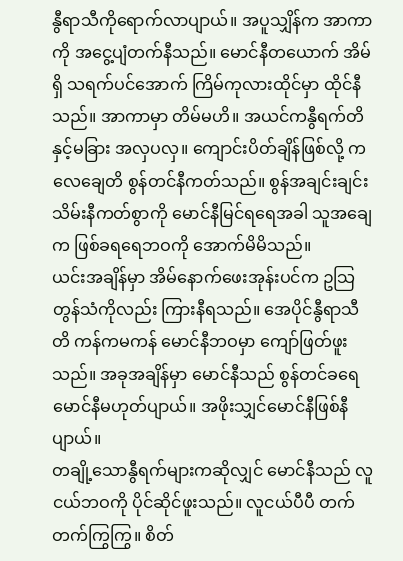နွီရာသီကိုရောက်လာပျာယ်။ အပူသျှိန်က အာကာကို အငွေ့ပျံတက်နီသည်။ မောင်နီတယောက် အိမ်ရှိ သရက်ပင်အောက် ကြိမ်ကုလားထိုင်မှာ ထိုင်နီသည်။ အာကာမှာ တိမ်မဟိ။ အယင်ကနွီရက်တိနှင့်မခြား အလှပလှ။ ကျောင်းပိတ်ချိန်ဖြစ်လို့ ကလေချေတိ စွန်တင်နီကတ်သည်။ စွန်အချင်းချင်းသိမ်းနီကတ်စွာကို မောင်နီမြင်ရရေအခါ သူအချေက ဖြစ်ခရရေဘဝကို အောက်မိမိသည်။
ယင်းအချိန်မှာ အိမ်နောက်ဖေးအုန်းပင်က ဥသြတွန်သံကိုလည်း ကြားနီရသည်။ အေပိုင်နွီရာသီတိ ကန်ကမကန် မောင်နီဘဝမှာ ကျော်ဖြတ်ဖူးသည်။ အခုအချိန်မှာ မောင်နီသည် စွန်တင်ခရေမောင်နီမဟုတ်ပျာယ်။ အဖိုးသျှင်မောင်နီဖြစ်နီပျာယ်။
တချို့သောနွီရက်များကဆိုလျှင် မောင်နီသည် လူငယ်ဘဝကို ပိုင်ဆိုင်ဖူးသည်။ လူငယ်ပီပီ တက်တက်ကြွကြွ။ စိတ်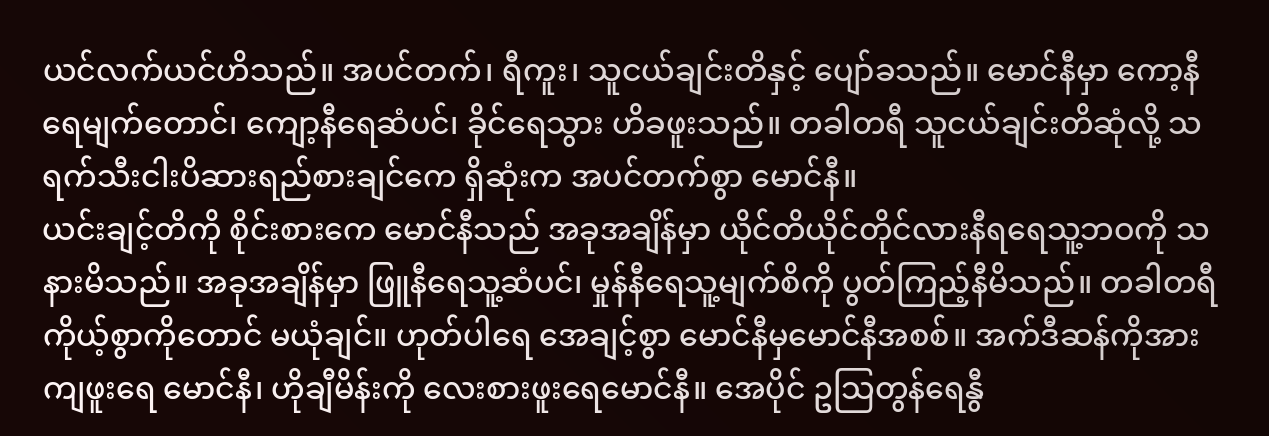ယင်လက်ယင်ဟိသည်။ အပင်တက်၊ ရီကူး၊ သူငယ်ချင်းတိနှင့် ပျော်ခသည်။ မောင်နီမှာ ကော့နီရေမျက်တောင်၊ ကျော့နီရေဆံပင်၊ ခိုင်ရေသွား ဟိခဖူးသည်။ တခါတရီ သူငယ်ချင်းတိဆုံလို့ သရက်သီးငါးပိဆားရည်စားချင်ကေ ရှိဆုံးက အပင်တက်စွာ မောင်နီ။
ယင်းချင့်တိကို စိုင်းစားကေ မောင်နီသည် အခုအချိန်မှာ ယိုင်တိယိုင်တိုင်လားနီရရေသူ့ဘဝကို သနားမိသည်။ အခုအချိန်မှာ ဖြူနီရေသူ့ဆံပင်၊ မှုန်နီရေသူ့မျက်စိကို ပွတ်ကြည့်နီမိသည်။ တခါတရီ ကိုယ့်စွာကိုတောင် မယုံချင်။ ဟုတ်ပါရေ အေချင့်စွာ မောင်နီမှမောင်နီအစစ်။ အက်ဒီဆန်ကိုအားကျဖူးရေ မောင်နီ၊ ဟိုချီမိန်းကို လေးစားဖူးရေမောင်နီ။ အေပိုင် ဥသြတွန်ရေနွီ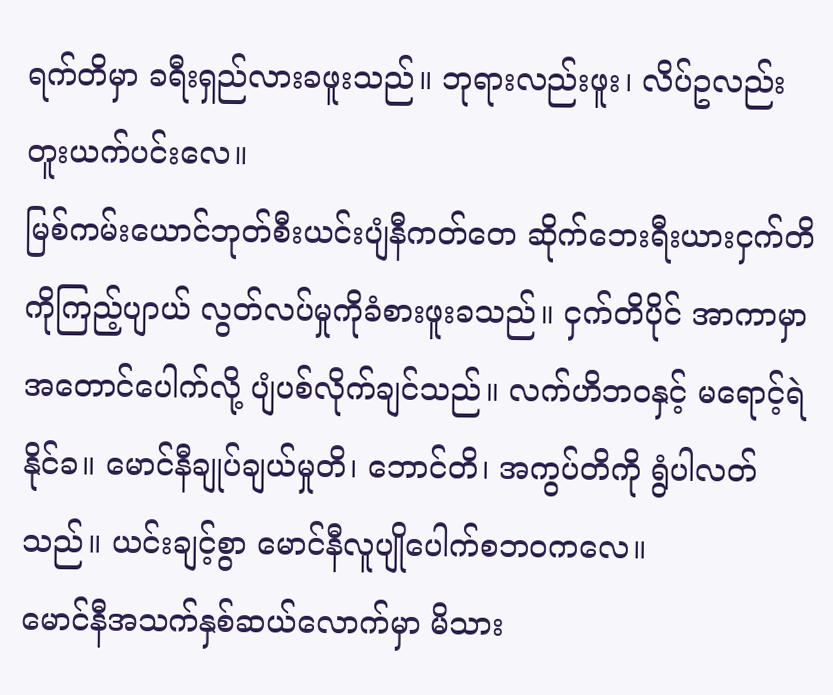ရက်တိမှာ ခရီးရှည်လားခဖူးသည်။ ဘုရားလည်းဖူး၊ လိပ်ဥလည်းတူးယက်ပင်းလေ။
မြစ်ကမ်းယောင်ဘုတ်စီးယင်းပျံနီကတ်တေ ဆိုက်ဘေးရီးယားငှက်တိကိုကြည့်ပျာယ် လွတ်လပ်မှုကိုခံစားဖူးခသည်။ ငှက်တိပိုင် အာကာမှာအတောင်ပေါက်လို့ ပျံပစ်လိုက်ချင်သည်။ လက်ဟိဘဝနှင့် မရောင့်ရဲနိုင်ခ။ မောင်နီချုပ်ချယ်မှုတိ၊ ဘောင်တိ၊ အကွပ်တိကို ရွံပါလတ်သည်။ ယင်းချင့်စွာ မောင်နီလူပျိုပေါက်စဘဝကလေ။
မောင်နီအသက်နှစ်ဆယ်လောက်မှာ မိသား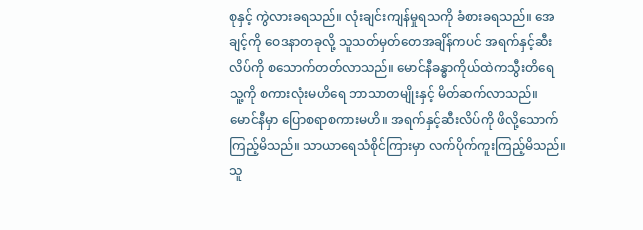စုနှင့် ကွဲလားခရသည်။ လုံးချင်းကျန်မှုရသကို ခံစားခရသည်။ အေချင့်ကို ဝေဒနာတခုလို့ သူသတ်မှတ်တေအချိန်ကပင် အရက်နှင့်ဆီးလိပ်ကို စသောက်တတ်လာသည်။ မောင်နီခန္ဓာကိုယ်ထဲကသွီးတိရေ သူ့ကို စကားလုံးမဟိရေ ဘာသာတမျိုးနှင့် မိတ်ဆက်လာသည်။ မောင်နီမှာ ပြောစရာစကားမဟိ။ အရက်နှင့်ဆီးလိပ်ကို ဖိလို့သောက်ကြည့်မိသည်။ သာယာရေသံစိုင်ကြားမှာ လက်ပိုက်ကူးကြည့်မိသည်။ သူ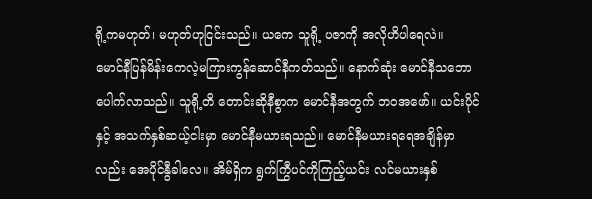ရို့ကမဟုတ်၊ မဟုတ်ဟုငြင်းသည်။ ယကေ သူရို့ ပဇာကို အလိုဟိပါရေလဲ။
မောင်နီပြန်မိန်းကေလဲ့မကြားကွန်ဆောင်နီကတ်သည်။ နောက်ဆုံး မောင်နီသဘောပေါက်လာသည်။ သူရို့တိ တောင်းဆိုနီစွာက မောင်နီအတွက် ဘဝအဖော်။ ယင်းပိုင်နှင့် အသက်နှစ်ဆယ့်ငါးမှာ မောင်နီမယားရသည်။ မောင်နီမယားရရေအချိန်မှာလည်း အေပိုင်နွီခါလေ။ အိမ်ရှိက ရွက်ကြွီပင်ကိုကြည့်ယင်း လင်မယားနှစ်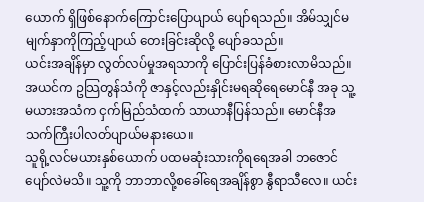ယောက် ရှိဖြစ်နောက်ကြောင်းပြောပျာယ် ပျော်ရသည်။ အိမ်သျှင်မမျက်နှာကိုကြည့်ပျာယ် တေးခြင်းဆိုလို့ ပျော်ခသည်။
ယင်းအချိန်မှာ လွတ်လပ်မှုအရသာကို ပြောင်းပြန်ခံစားလာမိသည်။ အယင်က ဥသြတွန်သံကို ဇာနှင့်လည်းနှိုင်းမရဆိုရေမောင်နီ အခု သူ့မယားအသံက ငှက်မြည်သံထက် သာယာနီပြန်သည်။ မောင်နီအသက်ကြီးပါလတ်ပျာယ်မနားယေ။
သူရို့လင်မယားနှစ်ယောက် ပထမဆုံးသားကိုရရေအခါ ဘဇောင်ပျော်လဲမသိ။ သူ့ကို ဘာဘာလို့စခေါ်ရေအချိန်စွာ နွီရာသီလေ။ ယင်း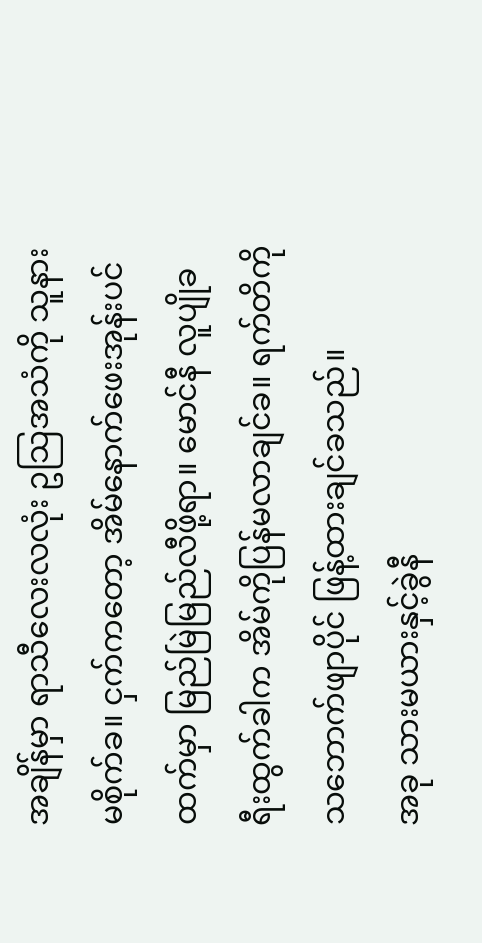အချိန်မှာ ရာသီလေးလလုံး ဥသြအသံကို သူနားမစိုက်ခ။ ငှက်ကတော့ အိမ်နောက်ဖေးအုန်းပင်ထက်မှာ မြည်မြဲမြည်လီဖို့ရာ။ မောင်နီ လူပျိုခရီးထွက်ခါက အိမ်ကိုပြန်မလာချင်ခ။ ရက်တိကို သဘောက်ဖျာပိုင် ဖြန့်ထားချင်ခသည်။
အခု သားမယားနှင့်ခွဲနီ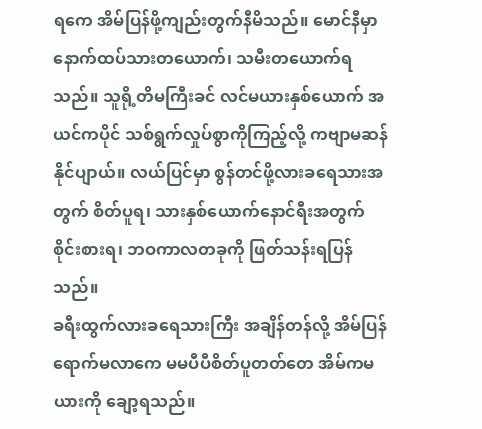ရကေ အိမ်ပြန်ဖို့ကျည်းတွက်နီမိသည်။ မောင်နီမှာ နောက်ထပ်သားတယောက်၊ သမီးတယောက်ရသည်။ သူရို့တိမကြီးခင် လင်မယားနှစ်ယောက် အယင်ကပိုင် သစ်ရွက်လှုပ်စွာကိုကြည့်လို့ ကဗျာမဆန်နိုင်ပျာယ်။ လယ်ပြင်မှာ စွန်တင်ဖို့လားခရေသားအတွက် စိတ်ပူရ၊ သားနှစ်ယောက်နောင်ရီးအတွက် စိုင်းစားရ၊ ဘဝကာလတခုကို ဖြတ်သန်းရပြန်သည်။
ခရီးထွက်လားခရေသားကြီး အချိန်တန်လို့ အိမ်ပြန်ရောက်မလာကေ မမပီပီစိတ်ပူတတ်တေ အိမ်ကမယားကို ချော့ရသည်။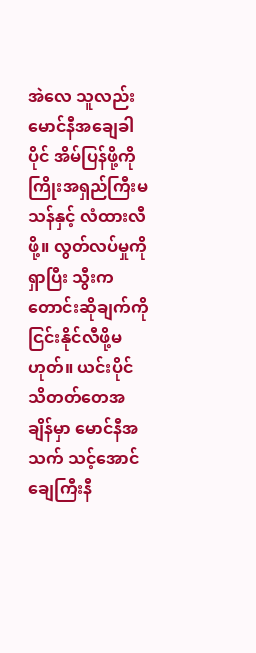အဲလေ သူလည်း မောင်နီအချေခါပိုင် အိမ်ပြန်ဖို့ကို ကြိုးအရှည်ကြီးမသန်နှင့် လံထားလီဖို့။ လွတ်လပ်မှုကိုရှာပြီး သွီးကတောင်းဆိုချက်ကို ငြင်းနိုင်လီဖို့မဟုတ်။ ယင်းပိုင် သိတတ်တေအချိန်မှာ မောင်နီအသက် သင့်အောင်ချေကြီးနီ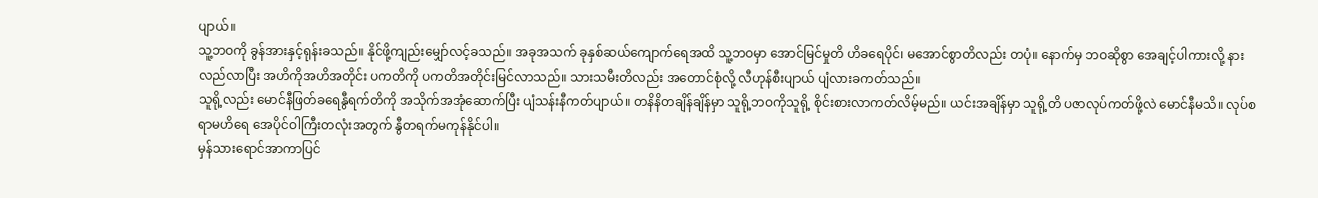ပျာယ်။
သူ့ဘဝကို ခွန်အားနှင့်ရုန်းခသည်။ နိုင်ဖို့ကျည်းမျှော်လင့်ခသည်။ အခုအသက် ခုနှစ်ဆယ်ကျောက်ရေအထိ သူ့ဘဝမှာ အောင်မြင်မှုတိ ဟိခရေပိုင်၊ မအောင်စွာတိလည်း တပုံ။ နောက်မှ ဘဝဆိုစွာ အေချင့်ပါကားလို့ နားလည်လာပြီး အဟိကိုအဟိအတိုင်း ပကတိကို ပကတိအတိုင်းမြင်လာသည်။ သားသမီးတိလည်း အတောင်စုံလို့ လီဟုန်စီးပျာယ် ပျံလားခကတ်သည်။
သူရို့လည်း မောင်နီဖြတ်ခရေနွီရက်တိကို အသိုက်အအုံဆောက်ပြီး ပျံသန်းနီကတ်ပျာယ်။ တနိနိတချိန်ချိန်မှာ သူရို့ဘဝကိုသူရို့ စိုင်းစားလာကတ်လိမ့်မည်။ ယင်းအချိန်မှာ သူရို့တိ ပဇာလုပ်ကတ်ဖို့လဲ မောင်နီမသိ။ လုပ်စရာမဟိရေ အေပိုင်ဝါကြီးတလုံးအတွက် နွီတရက်မကုန်နိုင်ပါ။
မှန်သားရောင်အာကာပြင်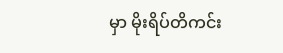မှာ မိုးရိပ်တိကင်း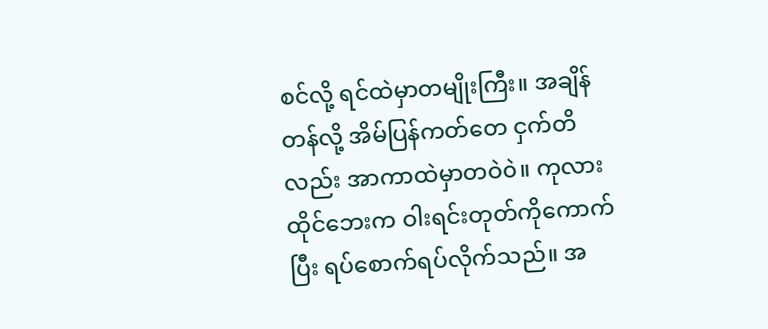စင်လို့ ရင်ထဲမှာတမျိုးကြီး။ အချိန်တန်လို့ အိမ်ပြန်ကတ်တေ ငှက်တိလည်း အာကာထဲမှာတဝဲ၀ဲ။ ကုလားထိုင်ဘေးက ဝါးရင်းတုတ်ကိုကောက်ပြီး ရပ်စောက်ရပ်လိုက်သည်။ အ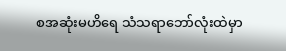စအဆုံးမဟိရေ သံသရာဘော်လုံးထဲမှာ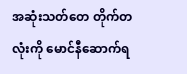အဆုံးသတ်တေ တိုက်တလုံးကို မောင်နီဆောက်ရ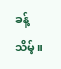ခန့်သိမ့်။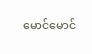မောင်မောင်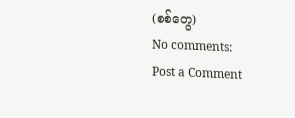(စစ်တွေ)
No comments:
Post a Comment